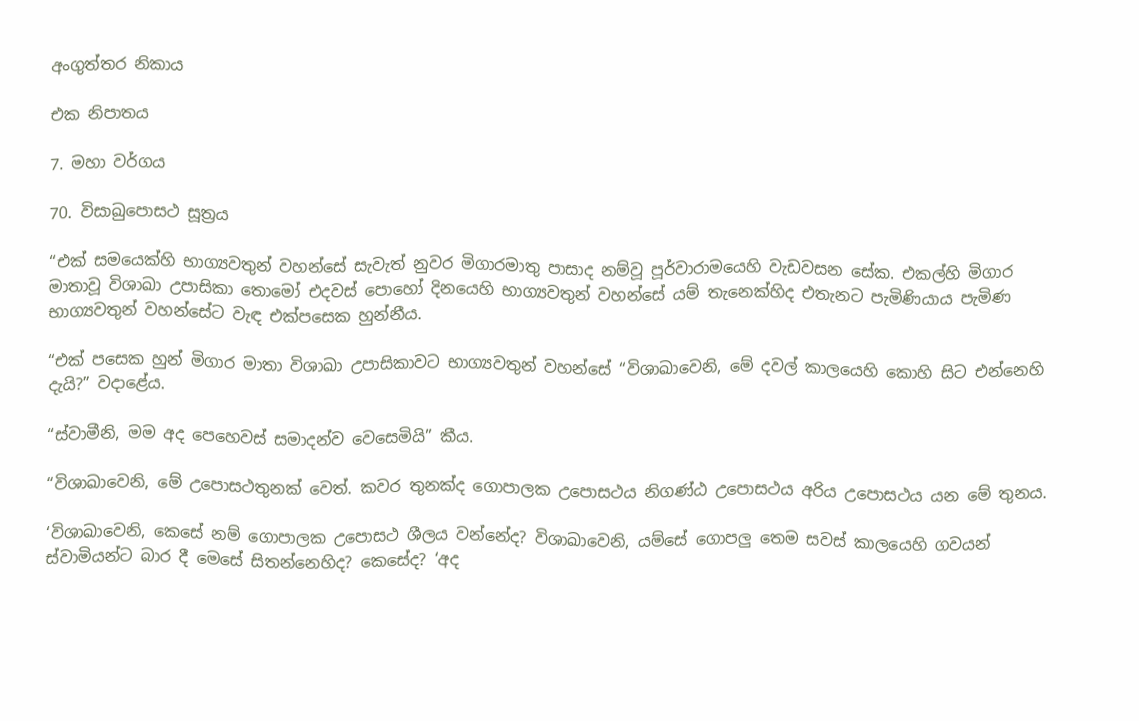අංගුත්තර නිකාය

එක නිපාතය

7. මහා වර්ගය

70. විසාඛුපොසථ සූත්‍රය

“එක් සමයෙක්හි භාග්‍යවතුන් වහන්සේ සැවැත් නුවර මිගාරමාතු පාසාද නම්වූ පූර්වාරාමයෙහි වැඩවසන සේක. එකල්හි මිගාර මාතාවූ විශාඛා උපාසිකා තොමෝ එදවස් පොහෝ දිනයෙහි භාග්‍යවතුන් වහන්සේ යම් තැනෙක්හිද එතැනට පැමිණියාය පැමිණ භාග්‍යවතුන් වහන්සේට වැඳ එක්පසෙක හුන්නීය.

“එක් පසෙක හුන් මිගාර මාතා විශාඛා උපාසිකාවට භාග්‍යවතුන් වහන්සේ “විශාඛාවෙනි, මේ දවල් කාලයෙහි කොහි සිට එන්නෙහි දැයි?” වදාළේය.

“ස්වාමීනි, මම අද පෙහෙවස් සමාදන්ව වෙසෙමියි” කීය.

“විශාඛාවෙනි, මේ උපොසථතුනක් වෙත්. කවර තුනක්ද ගොපාලක උපොසථය නිගණ්ඨ උපොසථය අරිය උපොසථය යන මේ තුනය.

‘විශාඛාවෙනි, කෙසේ නම් ගොපාලක උපොසථ ශීලය වන්නේද? විශාඛාවෙනි, යම්සේ ගොපලු තෙම සවස් කාලයෙහි ගවයන් ස්වාමියන්ට බාර දී මෙසේ සිතන්නෙහිද? කෙසේද? ‘අද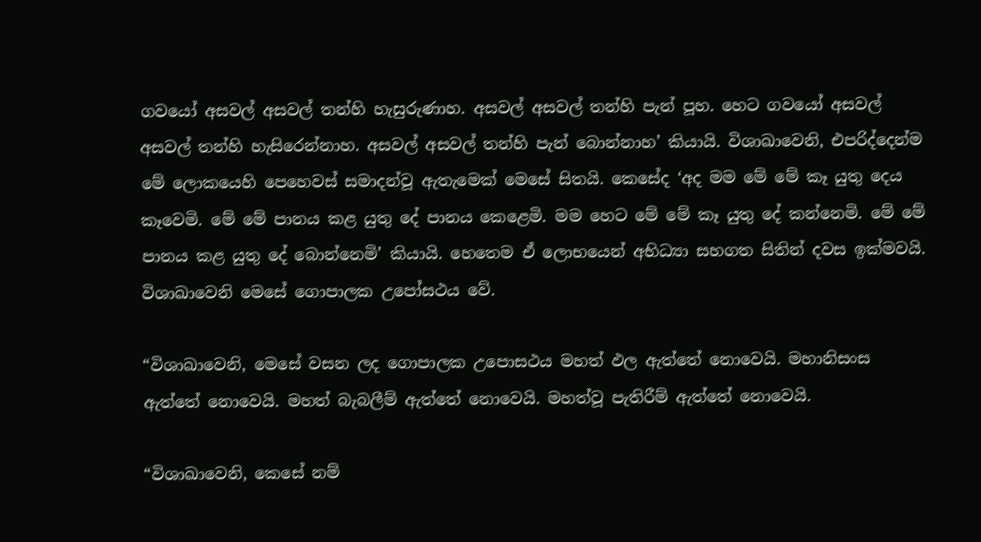ගවයෝ අසවල් අසවල් තන්හි හැසුරුණාහ. අසවල් අසවල් තන්හි පැන් පූහ. හෙට ගවයෝ අසවල් අසවල් තන්හි හැසිරෙන්නාහ. අසවල් අසවල් තන්හි පැන් බොන්නාහ’ කියායි. විශාඛාවෙනි, එපරිද්දෙන්ම මේ ලොකයෙහි පෙහෙවස් සමාදන්වූ ඇතැමෙක් මෙසේ සිතයි. කෙසේද ‘අද මම මේ මේ කෑ යුතු දෙය කෑවෙමි. මේ මේ පානය කළ යුතු දේ පානය කෙළෙමි. මම හෙට මේ මේ කෑ යුතු දේ කන්නෙමි. මේ මේ පානය කළ යුතු දේ බොන්නෙමි’ කියායි. හෙතෙම ඒ ලොභයෙන් අභිධ්‍යා සහගත සිතින් දවස ඉක්මවයි. විශාඛාවෙනි මෙසේ ගොපාලක උපෝසථය වේ.

“විශාඛාවෙනි, මෙසේ වසන ලද ගොපාලක උපොසථය මහත් ඵල ඇත්තේ නොවෙයි. මහානිසංස ඇත්තේ නොවෙයි. මහත් බැබලීම් ඇත්තේ නොවෙයි. මහත්වූ පැතිරීම් ඇත්තේ නොවෙයි.

“විශාඛාවෙනි, කෙසේ නම්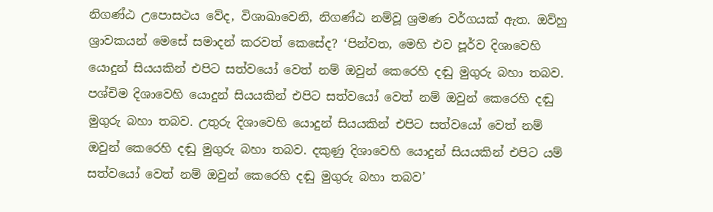නිගණ්ඨ උපොසථය වේද, විශාඛාවෙනි, නිගණ්ඨ නම්වූ ශ්‍රමණ වර්ගයක් ඇත. ඔව්හු ශ්‍රාවකයන් මෙසේ සමාදන් කරවත් කෙසේද? ‘පින්වත, මෙහි එව පූර්ව දිශාවෙහි යොදුන් සියයකින් එපිට සත්වයෝ වෙත් නම් ඔවුන් කෙරෙහි දඬු මුගුරු බහා තබව. පශ්චිම දිශාවෙහි යොදුන් සියයකින් එපිට සත්වයෝ වෙත් නම් ඔවුන් කෙරෙහි දඬු මුගුරු බහා තබව. උතුරු දිශාවෙහි යොදුන් සියයකින් එපිට සත්වයෝ වෙත් නම් ඔවුන් කෙරෙහි දඬු මුගුරු බහා තබව. දකුණු දිශාවෙහි යොදුන් සියයකින් එපිට යම් සත්වයෝ වෙත් නම් ඔවුන් කෙරෙහි දඬු මුගුරු බහා තබව’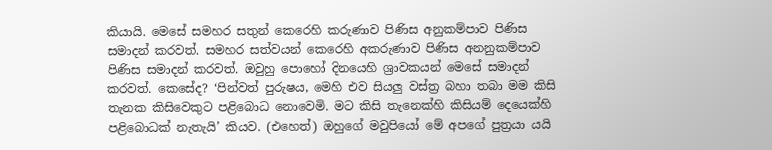කියායි. මෙසේ සමහර සතුන් කෙරෙහි කරුණාව පිණිස අනුකම්පාව පිණිස සමාදන් කරවත්. සමහර සත්වයන් කෙරෙහි අකරුණාව පිණිස අනනුකම්පාව පිණිස සමාදන් කරවත්. ඔවුහු පොහෝ දිනයෙහි ශ්‍රාවකයන් මෙසේ සමාදන් කරවත්. කෙසේද? ‘පින්වත් පුරුෂය, මෙහි එව සියලු වස්ත්‍ර බහා තබා මම කිසි තැනක කිසිවෙකුට පළිබොධ නොවෙමි. මට කිසි තැනෙක්හි කිසියම් දෙයෙක්හි පළිබොධක් නැතැයි’ කියව. (එහෙත්) ඔහුගේ මවුපියෝ මේ අපගේ පුත්‍රයා යයි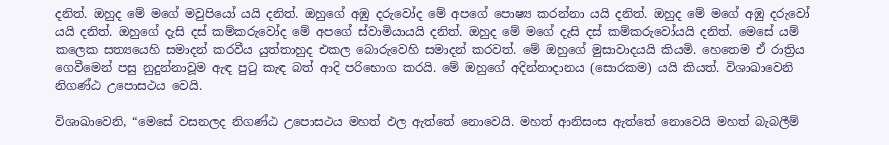දනිත්. ඔහුද මේ මගේ මවුපියෝ යයි දනිත්. ඔහුගේ අඹු දරුවෝද මේ අපගේ පොෂ්‍ය කරන්නා යයි දනිත්. ඔහුද මේ මගේ අඹු දරුවෝ යයි දනිත්. ඔහුගේ දැසි දස් කම්කරුවෝද මේ අපගේ ස්වාමියායයි දනිත්. ඔහුද මේ මගේ දැසි දස් කම්කරුවෝයයි දනිත්. මෙසේ යම් කලෙක සත්‍යයෙහි සමාදන් කරවීය යුත්තාහුද එකල බොරුවෙහි සමාදන් කරවත්. මේ ඔහුගේ මුසාවාදයයි කියමි. හෙතෙම ඒ රාත්‍රිය ගෙවීමෙන් පසු නුදුන්නාවූම ඇඳ පුටු කැඳ බත් ආදි පරිභොග කරයි. මේ ඔහුගේ අදින්නාදානය (සොරකම) යයි කියත්. විශාඛාවෙනි නිගණ්ඨ උපොසථය වෙයි.

විශාඛාවෙනි, “මෙසේ වසනලද නිගණ්ඨ උපොසථය මහත් ඵල ඇත්තේ නොවෙයි. මහත් ආනිසංස ඇත්තේ නොවෙයි මහත් බැබලීම්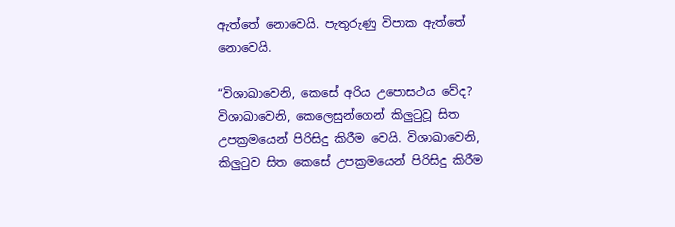ඇත්තේ නොවෙයි. පැතුරුණු විපාක ඇත්තේ නොවෙයි.

“විශාඛාවෙනි, කෙසේ අරිය උපොසථය වේද? විශාඛාවෙනි, කෙලෙසුන්ගෙන් කිලුටුවූ සිත උපක්‍රමයෙන් පිරිසිදු කිරීම වෙයි. විශාඛාවෙනි, කිලුටුව සිත කෙසේ උපක්‍රමයෙන් පිරිසිදු කිරීම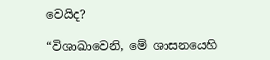වෙයිද?

“විශාඛාවෙනි, මේ ශාසනයෙහි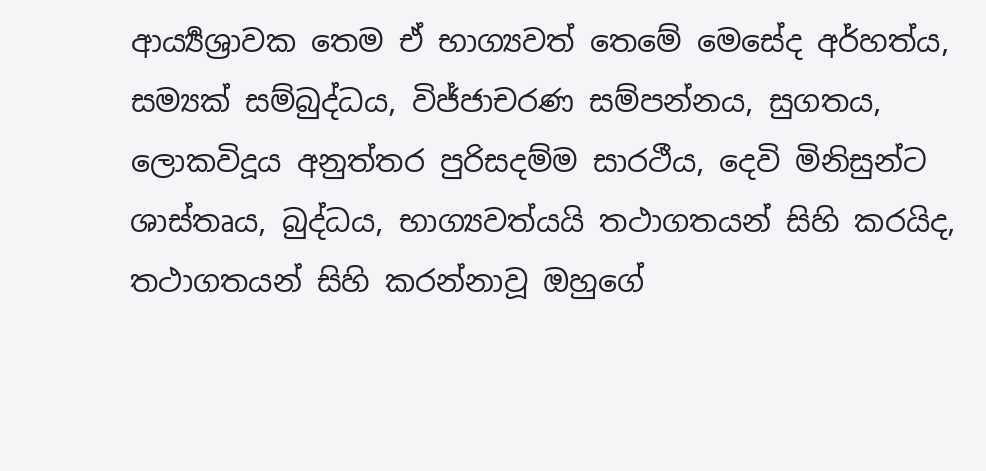ආර්‍ය්‍යශ්‍රාවක තෙම ඒ භාග්‍යවත් තෙමේ මෙසේද අර්හත්ය, සම්‍යක් සම්බුද්ධය, විජ්ජාචරණ සම්පන්නය, සුගතය, ලොකවිදූය අනුත්තර පුරිසදම්ම සාරථීය, දෙවි මිනිසුන්ට ශාස්තෘය, බුද්ධය, භාග්‍යවත්යයි තථාගතයන් සිහි කරයිද, තථාගතයන් සිහි කරන්නාවූ ඔහුගේ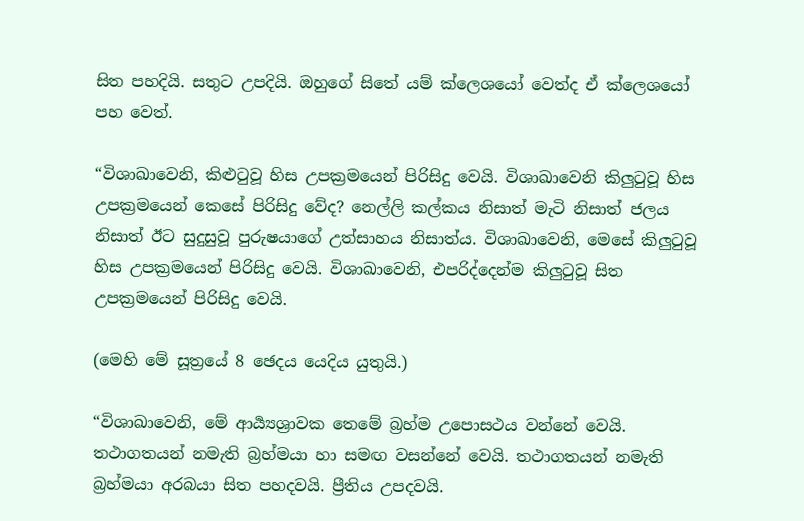සිත පහදියි. සතුට උපදියි. ඔහුගේ සිතේ යම් ක්ලෙශයෝ වෙත්ද ඒ ක්ලෙශයෝ පහ වෙත්.

“විශාඛාවෙනි, කිළුටුවූ හිස උපක්‍රමයෙන් පිරිසිදු වෙයි. විශාඛාවෙනි කිලුටුවූ හිස උපක්‍රමයෙන් කෙසේ පිරිසිදු වේද? නෙල්ලි කල්කය නිසාත් මැටි නිසාත් ජලය නිසාත් ඊට සුදුසුවූ පුරුෂයාගේ උත්සාහය නිසාත්ය. විශාඛාවෙනි, මෙසේ කිලුටුවූ හිස උපක්‍රමයෙන් පිරිසිදු වෙයි. විශාඛාවෙනි, එපරිද්දෙන්ම කිලුටුවූ සිත උපක්‍රමයෙන් පිරිසිදු වෙයි.

(මෙහි මේ සූත්‍රයේ 8 ඡෙදය යෙදිය යුතුයි.)

“විශාඛාවෙනි, මේ ආර්‍ය්‍යශ්‍රාවක තෙමේ බ්‍රහ්ම උපොසථය වන්නේ වෙයි. තථාගතයන් නමැති බ්‍රහ්මයා හා සමඟ වසන්නේ වෙයි. තථාගතයන් නමැති බ්‍රහ්මයා අරබයා සිත පහදවයි. ප්‍රීතිය උපදවයි.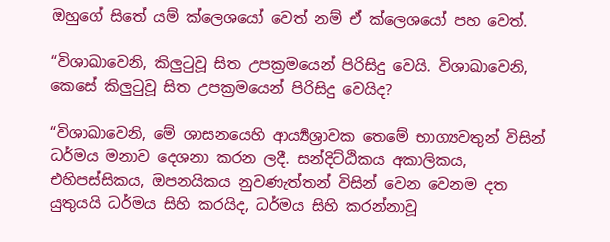ඔහුගේ සිතේ යම් ක්ලෙශයෝ වෙත් නම් ඒ ක්ලෙශයෝ පහ වෙත්.

“විශාඛාවෙනි, කිලුටුවූ සිත උපක්‍රමයෙන් පිරිසිදු වෙයි. විශාඛාවෙනි, කෙසේ කිලුටුවූ සිත උපක්‍රමයෙන් පිරිසිදු වෙයිද?

“විශාඛාවෙනි, මේ ශාසනයෙහි ආර්‍ය්‍යශ්‍රාවක තෙමේ භාග්‍යවතුන් විසින් ධර්මය මනාව දෙශනා කරන ලදී. සන්දිට්ඨිකය අකාලිකය, එහිපස්සිකය, ඔපනයිකය නුවණැත්තන් විසින් වෙන වෙනම දත යුතුයයි ධර්මය සිහි කරයිද, ධර්මය සිහි කරන්නාවූ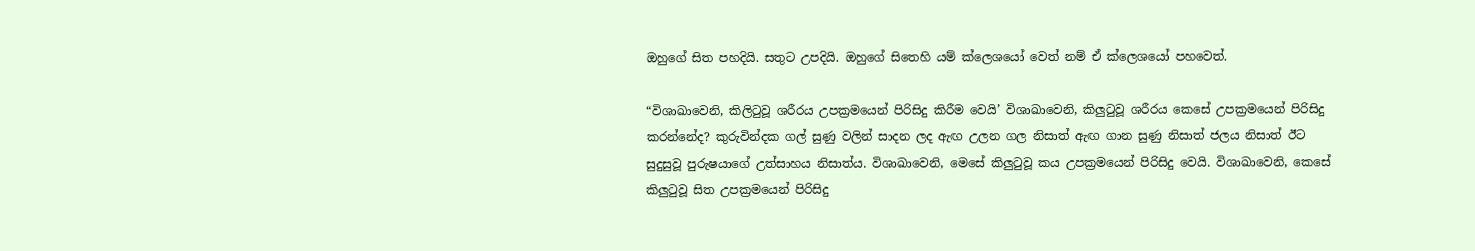ඔහුගේ සිත පහදියි. සතුට උපදියි. ඔහුගේ සිතෙහි යම් ක්ලෙශයෝ වෙත් නම් ඒ ක්ලෙශයෝ පහවෙත්.

“විශාඛාවෙනි, කිලිටුවූ ශරීරය උපක්‍රමයෙන් පිරිසිදු කිරීම වෙයි’ විශාඛාවෙනි, කිලුටුවූ ශරීරය කෙසේ උපක්‍රමයෙන් පිරිසිදු කරන්නේද? කුරුවින්දක ගල් සුණු වලින් සාදන ලද ඇඟ උලන ගල නිසාත් ඇඟ ගාන සුණු නිසාත් ජලය නිසාත් ඊට සුදුසුවූ පුරුෂයාගේ උත්සාහය නිසාත්ය. විශාඛාවෙනි, මෙසේ කිලුටුවූ කය උපක්‍රමයෙන් පිරිසිදු වෙයි. විශාඛාවෙනි, කෙසේ කිලුටුවූ සිත උපක්‍රමයෙන් පිරිසිදු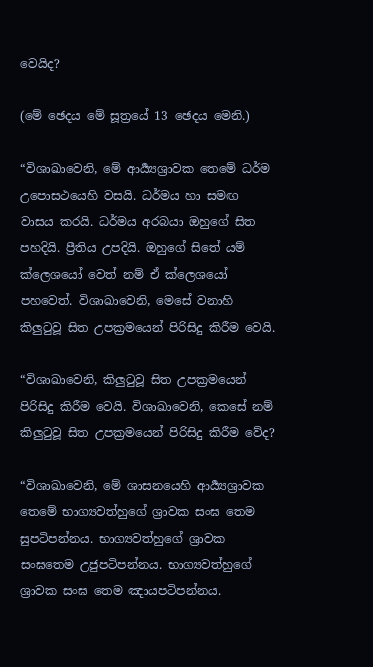වෙයිද?

(මේ ඡෙදය මේ සූත්‍රයේ 13 ඡෙදය මෙනි.)

“විශාඛාවෙනි, මේ ආර්‍ය්‍යශ්‍රාවක තෙමේ ධර්ම උපොසථයෙහි වසයි. ධර්මය හා සමඟ වාසය කරයි. ධර්මය අරබයා ඔහුගේ සිත පහදියි. ප්‍රීතිය උපදියි. ඔහුගේ සිතේ යම් ක්ලෙශයෝ වෙත් නම් ඒ ක්ලෙශයෝ පහවෙත්. විශාඛාවෙනි, මෙසේ වනාහි කිලුටුවූ සිත උපක්‍රමයෙන් පිරිසිදු කිරීම වෙයි.

“විශාඛාවෙනි, කිලුටුවූ සිත උපක්‍රමයෙන් පිරිසිදු කිරීම වෙයි. විශාඛාවෙනි, කෙසේ නම් කිලුටුවූ සිත උපක්‍රමයෙන් පිරිසිදු කිරීම වේද?

“විශාඛාවෙනි, මේ ශාසනයෙහි ආර්‍ය්‍යශ්‍රාවක තෙමේ භාග්‍යවත්හුගේ ශ්‍රාවක සංඝ තෙම සුපටිපන්නය. භාග්‍යවත්හුගේ ශ්‍රාවක සංඝතෙම උජුපටිපන්නය. භාග්‍යවත්හුගේ ශ්‍රාවක සංඝ තෙම ඤායපටිපන්නය.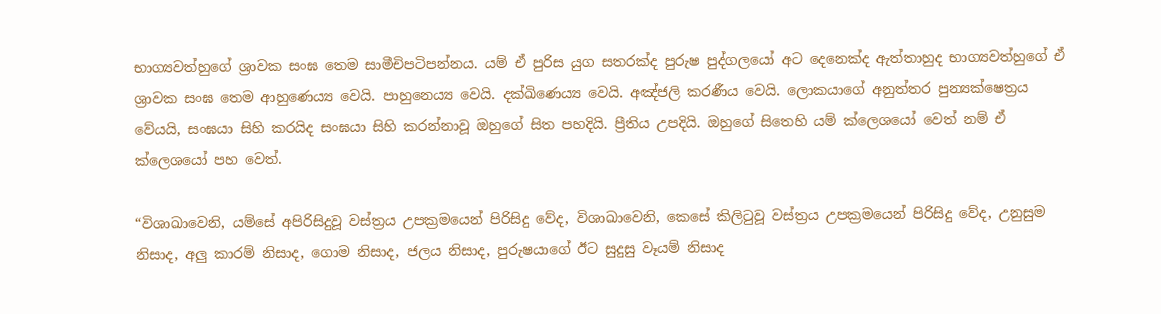භාග්‍යවත්හුගේ ශ්‍රාවක සංඝ තෙම සාමීචිපටිපන්නය. යම් ඒ පුරිස යුග සතරක්ද පුරුෂ පුද්ගලයෝ අට දෙනෙක්ද ඇත්තාහුද භාග්‍යවත්හුගේ ඒ ශ්‍රාවක සංඝ තෙම ආහුණෙය්‍ය වෙයි. පාහුනෙය්‍ය වෙයි. දක්ඛිණෙය්‍ය වෙයි. අඤ්ජලි කරණීය වෙයි. ලොකයාගේ අනුත්තර පුන්‍යක්ෂෙත්‍රය වේයයි, සංඝයා සිහි කරයිද සංඝයා සිහි කරන්නාවූ ඔහුගේ සිත පහදියි. ප්‍රීතිය උපදියි. ඔහුගේ සිතෙහි යම් ක්ලෙශයෝ වෙත් නම් ඒ ක්ලෙශයෝ පහ වෙත්.

“විශාඛාවෙනි, යම්සේ අපිරිසිදුවූ වස්ත්‍රය උපක්‍රමයෙන් පිරිසිදු වේද, විශාඛාවෙනි, කෙසේ කිලිටුවූ වස්ත්‍රය උපක්‍රමයෙන් පිරිසිදු වේද, උනුසුම නිසාද, අලු කාරම් නිසාද, ගොම නිසාද, ජලය නිසාද, පුරුෂයාගේ ඊට සුදුසු වෑයම් නිසාද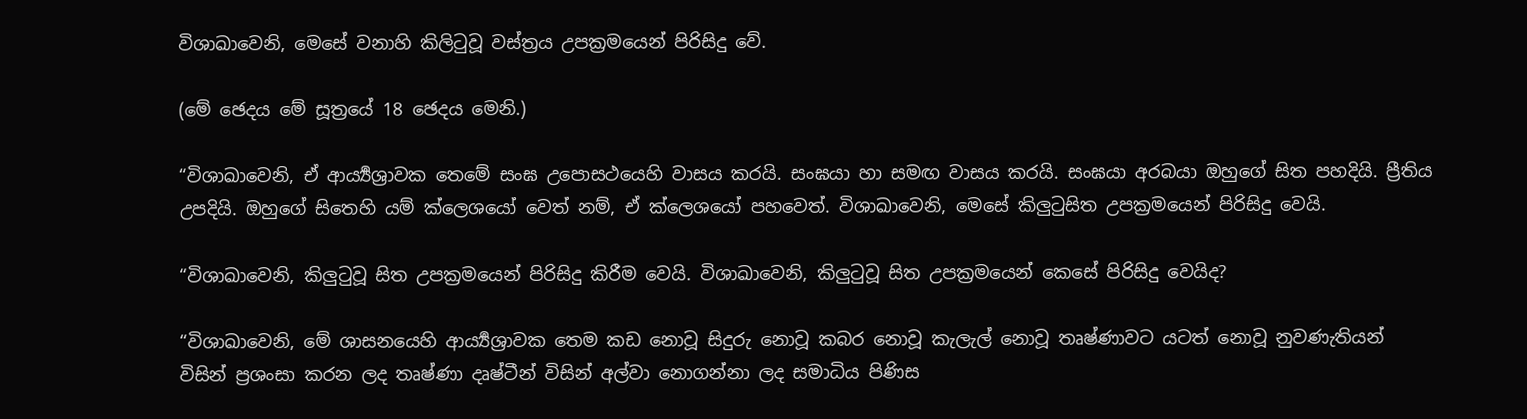විශාඛාවෙනි, මෙසේ වනාහි කිලිටුවූ වස්ත්‍රය උපක්‍රමයෙන් පිරිසිදු වේ.

(මේ ඡෙදය මේ සූත්‍රයේ 18 ඡෙදය මෙනි.)

“විශාඛාවෙනි, ඒ ආර්‍ය්‍යශ්‍රාවක තෙමේ සංඝ උපොසථයෙහි වාසය කරයි. සංඝයා හා සමඟ වාසය කරයි. සංඝයා අරබයා ඔහුගේ සිත පහදියි. ප්‍රීතිය උපදියි. ඔහුගේ සිතෙහි යම් ක්ලෙශයෝ වෙත් නම්, ඒ ක්ලෙශයෝ පහවෙත්. විශාඛාවෙනි, මෙසේ කිලුටුසිත උපක්‍රමයෙන් පිරිසිදු වෙයි.

“විශාඛාවෙනි, කිලුටුවූ සිත උපක්‍රමයෙන් පිරිසිදු කිරීම වෙයි. විශාඛාවෙනි, කිලුටුවූ සිත උපක්‍රමයෙන් කෙසේ පිරිසිදු වෙයිද?

“විශාඛාවෙනි, මේ ශාසනයෙහි ආර්‍ය්‍යශ්‍රාවක තෙම කඩ නොවූ සිදුරු නොවූ කබර නොවූ කැලැල් නොවූ තෘෂ්ණාවට යටත් නොවූ නුවණැතියන් විසින් ප්‍රශංසා කරන ලද තෘෂ්ණා දෘෂ්ටීන් විසින් අල්වා නොගන්නා ලද සමාධිය පිණිස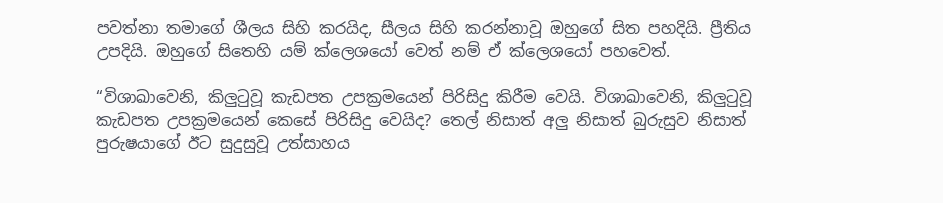පවත්නා තමාගේ ශීලය සිහි කරයිද, සීලය සිහි කරන්නාවූ ඔහුගේ සිත පහදියි. ප්‍රීතිය උපදියි. ඔහුගේ සිතෙහි යම් ක්ලෙශයෝ වෙත් නම් ඒ ක්ලෙශයෝ පහවෙත්.

“විශාඛාවෙනි, කිලුටුවූ කැඩපත උපක්‍රමයෙන් පිරිසිදු කිරීම වෙයි. විශාඛාවෙනි, කිලුටුවූ කැඩපත උපක්‍රමයෙන් කෙසේ පිරිසිදු වෙයිද? තෙල් නිසාත් අලු නිසාත් බුරුසුව නිසාත් පුරුෂයාගේ ඊට සුදුසුවූ උත්සාහය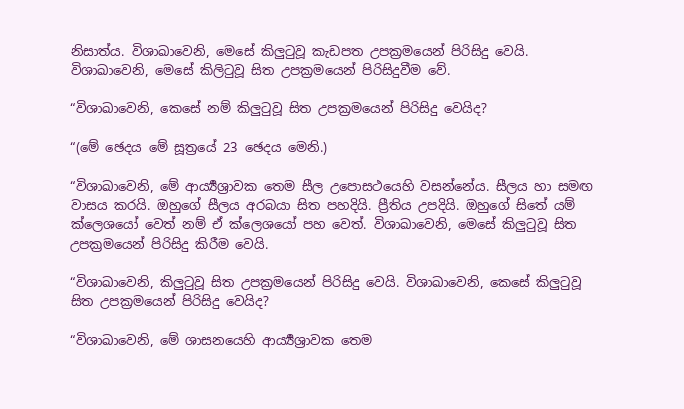නිසාත්ය. විශාඛාවෙනි, මෙසේ කිලුටුවූ කැඩපත උපක්‍රමයෙන් පිරිසිදු වෙයි. විශාඛාවෙනි, මෙසේ කිලිටුවූ සිත උපක්‍රමයෙන් පිරිසිදුවීම වේ.

“විශාඛාවෙනි, කෙසේ නම් කිලුටුවූ සිත උපක්‍රමයෙන් පිරිසිදු වෙයිද?

“(මේ ඡෙදය මේ සූත්‍රයේ 23 ඡෙදය මෙනි.)

“විශාඛාවෙනි, මේ ආර්‍ය්‍යශ්‍රාවක තෙම සීල උපොසථයෙහි වසන්නේය. සීලය හා සමඟ වාසය කරයි. ඔහුගේ සීලය අරබයා සිත පහදියි. ප්‍රීතිය උපදියි. ඔහුගේ සිතේ යම් ක්ලෙශයෝ වෙත් නම් ඒ ක්ලෙශයෝ පහ වෙත්. විශාඛාවෙනි, මෙසේ කිලුටුවූ සිත උපක්‍රමයෙන් පිරිසිදු කිරීම වෙයි.

“විශාඛාවෙනි, කිලුටුවූ සිත උපක්‍රමයෙන් පිරිසිදු වෙයි. විශාඛාවෙනි, කෙසේ කිලුටුවූ සිත උපක්‍රමයෙන් පිරිසිදු වෙයිද?

“විශාඛාවෙනි, මේ ශාසනයෙහි ආර්‍ය්‍යශ්‍රාවක තෙම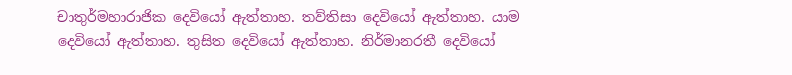චාතුර්මහාරාජික දෙවියෝ ඇත්තාහ. තව්තිසා දෙවියෝ ඇත්තාහ. යාම දෙවියෝ ඇත්තාහ. තුසිත දෙවියෝ ඇත්තාහ. නිර්මානරතී දෙවියෝ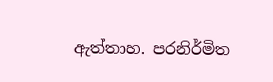ඇත්තාහ. පරනිර්මිත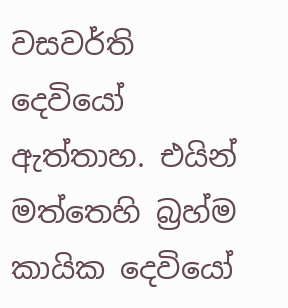වසවර්ති දෙවියෝ ඇත්තාහ. එයින් මත්තෙහි බ්‍රහ්ම කායික දෙවියෝ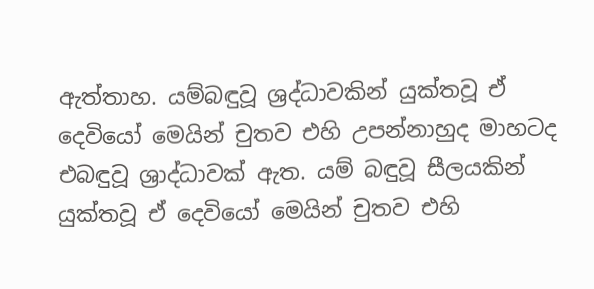ඇත්තාහ. යම්බඳුවූ ශ්‍රද්ධාවකින් යුක්තවූ ඒ දෙවියෝ මෙයින් චුතව එහි උපන්නාහුද මාහටද එබඳුවූ ශ්‍රාද්ධාවක් ඇත. යම් බඳුවූ සීලයකින් යුක්තවූ ඒ දෙවියෝ මෙයින් චුතව එහි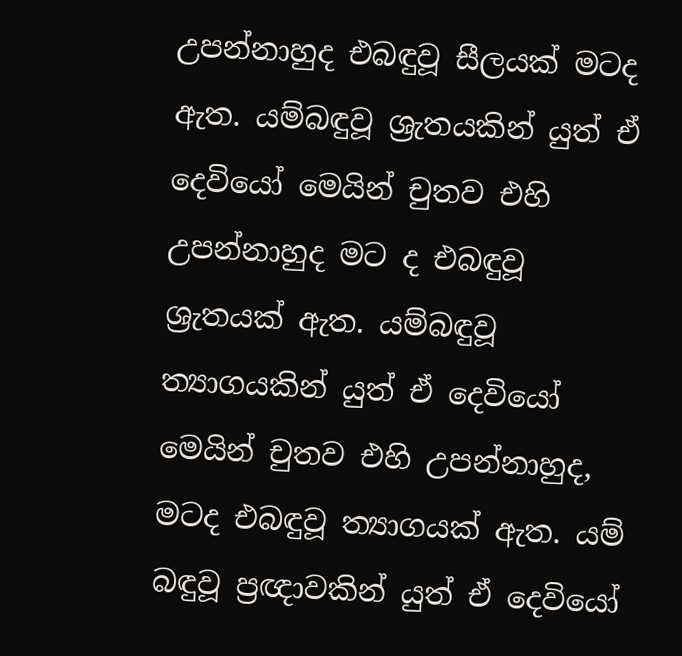උපන්නාහුද එබඳුවූ සීලයක් මටද ඇත. යම්බඳුවූ ශ්‍රැතයකින් යුත් ඒ දෙවියෝ මෙයින් චුතව එහි උපන්නාහුද මට ද එබඳුවූ ශ්‍රැතයක් ඇත. යම්බඳුවූ ත්‍යාගයකින් යුත් ඒ දෙවියෝ මෙයින් චුතව එහි උපන්නාහුද, මටද එබඳුවූ ත්‍යාගයක් ඇත. යම් බඳුවූ ප්‍රඥාවකින් යුත් ඒ දෙවියෝ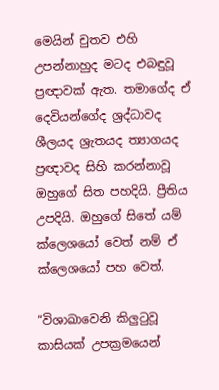මෙයින් චුතව එහි උපන්නාහුද මටද එබඳුවූ ප්‍රඥාවක් ඇත. තමාගේද ඒ දෙවියන්ගේද ශ්‍රද්ධාවද ශීලයද ශ්‍රැතයද ත්‍යාගයද ප්‍රඥාවද සිහි කරන්නාවූ ඔහුගේ සිත පහදියි. ප්‍රීතිය උපදියි. ඔහුගේ සිතේ යම් ක්ලෙශයෝ වෙත් නම් ඒ ක්ලෙශයෝ පහ වෙත්.

“විශාඛාවෙනි කිලුටුවූ කාසියක් උපක්‍රමයෙන්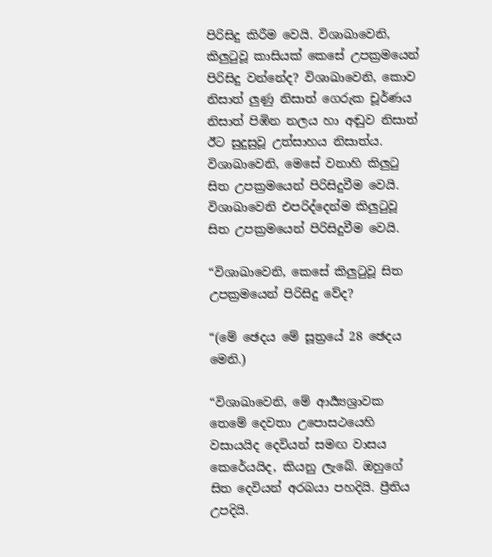පිරිසිදු කිරීම වෙයි. විශාඛාවෙනි, කිලුටුවූ කාසියක් කෙසේ උපක්‍රමයෙන් පිරිසිදු වන්නේද? විශාඛාවෙනි, කොව නිසාත් ලුණු නිසාත් ගෙරුක චූර්ණය නිසාත් පිඹින නලය හා අඬුව නිසාත් ඊට සුදුසුවූ උත්සාහය නිසාත්ය. විශාඛාවෙනි, මෙසේ වනාහි කිලුටු සිත උපක්‍රමයෙන් පිරිසිදුවීම වෙයි. විශාඛාවෙනි එපරිද්දෙන්ම කිලුටුවූ සිත උපක්‍රමයෙන් පිරිසිදුවීම වෙයි.

“විශාඛාවෙනි, කෙසේ කිලුටුවූ සිත උපක්‍රමයෙන් පිරිසිදු වේද?

“(මේ ඡෙදය මේ සූත්‍රයේ 28 ඡෙදය මෙනි.)

“විශාඛාවෙනි, මේ ආර්‍ය්‍යශ්‍රාවක තෙමේ දෙවතා උපොසථයෙහි වසායයිද දෙවියන් සමඟ වාසය කෙරේයයිද, කියනු ලැබේ. ඔහුගේ සිත දෙවියන් අරබයා පහදියි. ප්‍රීතිය උපදියි.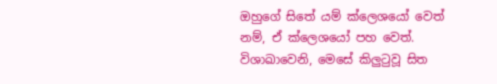ඔහුගේ සිතේ යම් ක්ලෙශයෝ වෙත් නම්, ඒ ක්ලෙශයෝ පහ වෙත්. විශාඛාවෙනි, මෙසේ කිලුටුවූ සිත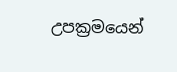උපක්‍රමයෙන්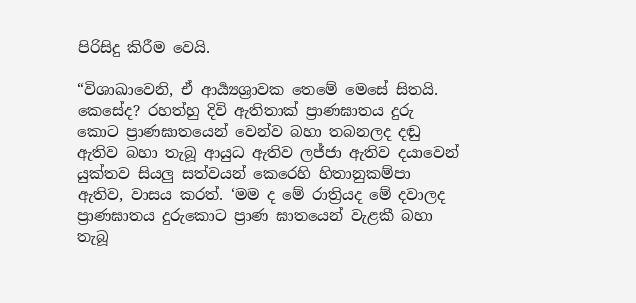පිරිසිදු කිරීම වෙයි.

“විශාඛාවෙනි, ඒ ආර්‍ය්‍යශ්‍රාවක තෙමේ මෙසේ සිතයි. කෙසේද? රහත්හු දිවි ඇතිතාක් ප්‍රාණඝාතය දුරු කොට ප්‍රාණඝාතයෙන් වෙන්ව බහා තබනලද දඬු ඇතිව බහා තැබූ ආයුධ ඇතිව ලජ්ජා ඇතිව දයාවෙන් යුක්තව සියලු සත්වයන් කෙරෙහි හිතානුකම්පා ඇතිව, වාසය කරත්. ‘මම ද මේ රාත්‍රියද මේ දවාලද ප්‍රාණඝාතය දුරුකොට ප්‍රාණ ඝාතයෙන් වැළකී බහා තැබූ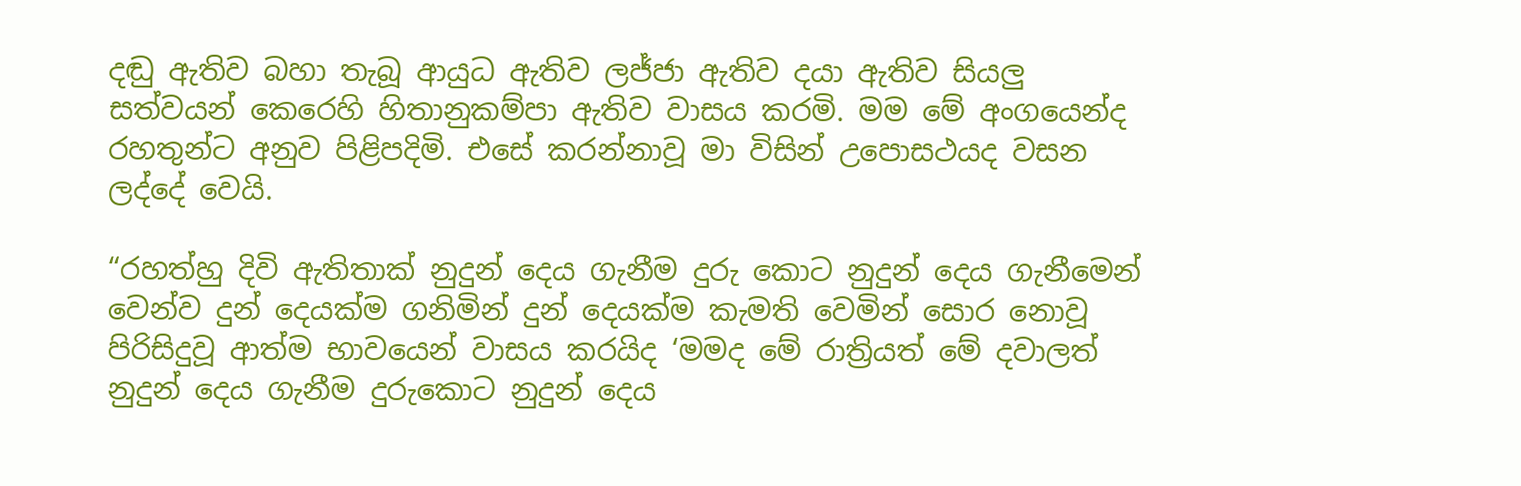දඬු ඇතිව බහා තැබූ ආයුධ ඇතිව ලජ්ජා ඇතිව දයා ඇතිව සියලු සත්වයන් කෙරෙහි හිතානුකම්පා ඇතිව වාසය කරමි. මම මේ අංගයෙන්ද රහතුන්ට අනුව පිළිපදිමි. එසේ කරන්නාවූ මා විසින් උපොසථයද වසන ලද්දේ වෙයි.

“රහත්හු දිවි ඇතිතාක් නුදුන් දෙය ගැනීම දුරු කොට නුදුන් දෙය ගැනීමෙන් වෙන්ව දුන් දෙයක්ම ගනිමින් දුන් දෙයක්ම කැමති වෙමින් සොර නොවූ පිරිසිදුවූ ආත්ම භාවයෙන් වාසය කරයිද ‘මමද මේ රාත්‍රියත් මේ දවාලත් නුදුන් දෙය ගැනීම දුරුකොට නුදුන් දෙය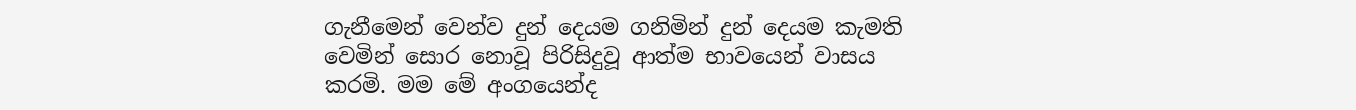ගැනීමෙන් වෙන්ව දුන් දෙයම ගනිමින් දුන් දෙයම කැමති වෙමින් සොර නොවූ පිරිසිදුවූ ආත්ම භාවයෙන් වාසය කරමි. මම මේ අංගයෙන්ද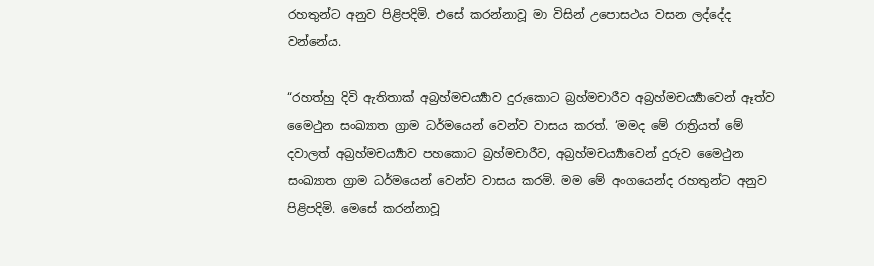රහතුන්ට අනුව පිළිපදිමි. එසේ කරන්නාවූ මා විසින් උපොසථය වසන ලද්දේද වන්නේය.

“රහත්හු දිවි ඇතිතාක් අබ්‍රහ්මචර්‍ය්‍යාව දුරුකොට බ්‍රහ්මචාරීව අබ්‍රහ්මචර්‍ය්‍යාවෙන් ඈත්ව මෛථුන සංඛ්‍යාත ග්‍රාම ධර්මයෙන් වෙන්ව වාසය කරත්. ‘මමද මේ රාත්‍රියත් මේ දවාලත් අබ්‍රහ්මචර්‍ය්‍යාව පහකොට බ්‍රහ්මචාරීව, අබ්‍රහ්මචර්‍ය්‍යාවෙන් දුරුව මෛථුන සංඛ්‍යාත ග්‍රාම ධර්මයෙන් වෙන්ව වාසය කරමි. මම මේ අංගයෙන්ද රහතුන්ට අනුව පිළිපදිමි. මෙසේ කරන්නාවූ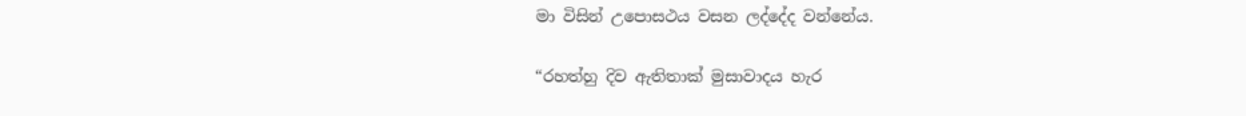මා විසින් උපොසථය වසන ලද්දේද වන්නේය.

“රහත්හු දිව ඇතිතාක් මුසාවාදය හැර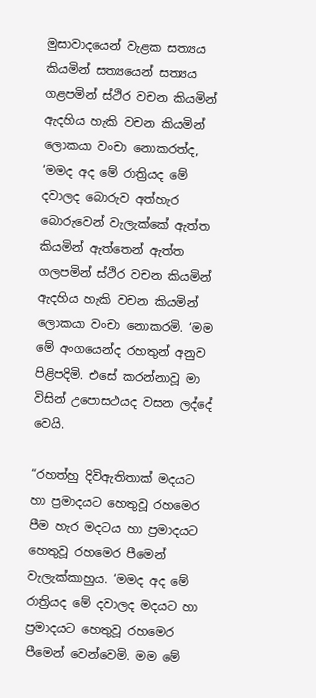මුසාවාදයෙන් වැළක සත්‍යය කියමින් සත්‍යයෙන් සත්‍යය ගළපමින් ස්ථිර වචන කියමින් ඇදහිය හැකි වචන කියමින් ලොකයා වංචා නොකරත්ද, ‘මමද අද මේ රාත්‍රියද මේ දවාලද බොරුව අත්හැර බොරුවෙන් වැලැක්කේ ඇත්ත කියමින් ඇත්තෙන් ඇත්ත ගලපමින් ස්ථිර වචන කියමින් ඇදහිය හැකි වචන කියමින් ලොකයා වංචා නොකරමි. ‘මම මේ අංගයෙන්ද රහතුන් අනුව පිළිපදිමි. එසේ කරන්නාවූ මා විසින් උපොසථයද වසන ලද්දේ වෙයි.

“රහත්හු දිවිඇතිතාක් මදයට හා ප්‍රමාදයට හෙතුවූ රහමෙර පීම හැර මදටය හා ප්‍රමාදයට හෙතුවූ රහමෙර පීමෙන් වැලැක්කාහුය. ‘මමද අද මේ රාත්‍රියද මේ දවාලද මදයට හා ප්‍රමාදයට හෙතුවූ රහමෙර පීමෙන් වෙන්වෙමි. මම මේ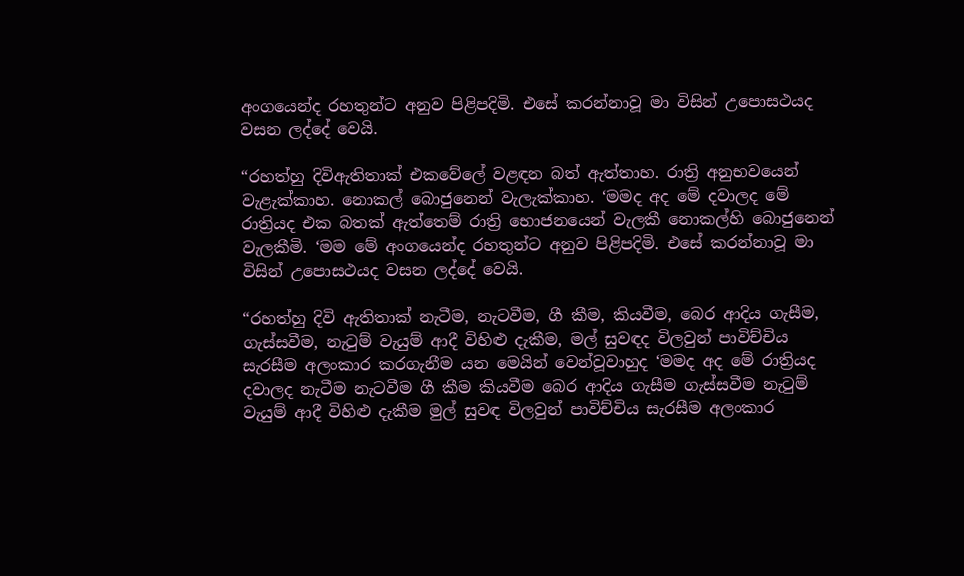අංගයෙන්ද රහතුන්ට අනුව පිළිපදිමි. එසේ කරන්නාවූ මා විසින් උපොසථයද වසන ලද්දේ වෙයි.

“රහත්හු දිවිඇතිතාක් එකවේලේ වළඳන බත් ඇත්තාහ. රාත්‍රි අනුභවයෙන් වැළැක්කාහ. නොකල් බොජුනෙන් වැලැක්කාහ. ‘මමද අද මේ දවාලද මේ රාත්‍රියද එක බතක් ඇත්තෙම් රාත්‍රි භොජනයෙන් වැලකී නොකල්හි බොජුනෙන් වැලකීමි. ‘මම මේ අංගයෙන්ද රහතුන්ට අනුව පිළිපදිමි. එසේ කරන්නාවූ මා විසින් උපොසථයද වසන ලද්දේ වෙයි.

“රහත්හු දිවි ඇතිතාක් නැටීම, නැටවීම, ගී කීම, කියවීම, බෙර ආදිය ගැසීම, ගැස්සවීම, නැටුම් වැයුම් ආදී විහිළු දැකීම, මල් සුවඳද විලවුන් පාවිච්චිය සැරසීම අලංකාර කරගැනීම යන මෙයින් වෙන්වූවාහුද ‘මමද අද මේ රාත්‍රියද දවාලද නැටීම නැටවීම ගී කීම කියවීම බෙර ආදිය ගැසීම ගැස්සවීම නැටුම් වැයුම් ආදී විහිළු දැකීම මුල් සුවඳ විලවුන් පාවිච්චිය සැරසීම අලංකාර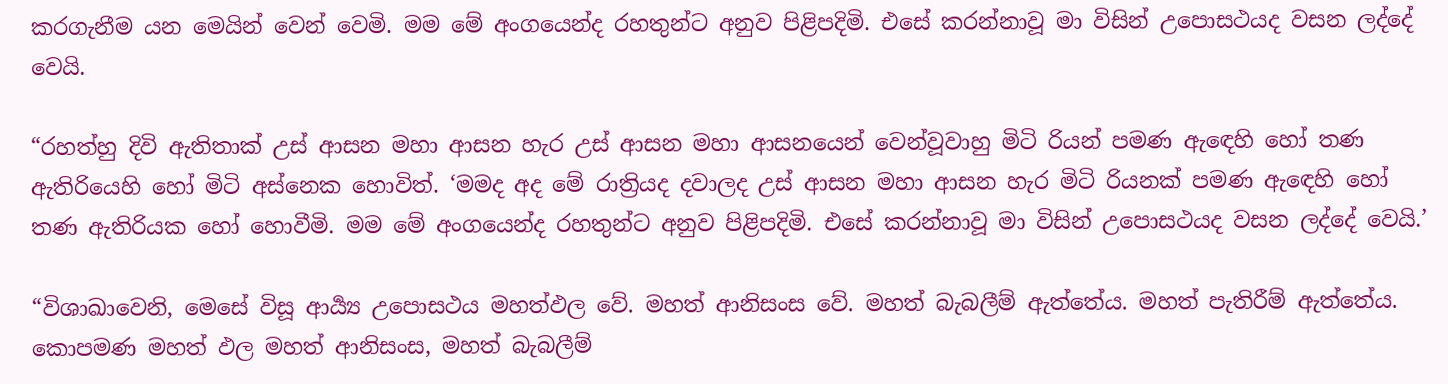කරගැනීම යන මෙයින් වෙන් වෙමි. මම මේ අංගයෙන්ද රහතුන්ට අනුව පිළිපදිමි. එසේ කරන්නාවූ මා විසින් උපොසථයද වසන ලද්දේ වෙයි.

“රහත්හු දිවි ඇතිතාක් උස් ආසන මහා ආසන හැර උස් ආසන මහා ආසනයෙන් වෙන්වූවාහු මිටි රියන් පමණ ඇඳෙහි හෝ තණ ඇතිරියෙහි හෝ මිටි අස්නෙක හොවිත්. ‘මමද අද මේ රාත්‍රියද දවාලද උස් ආසන මහා ආසන හැර මිටි රියනක් පමණ ඇඳෙහි හෝ තණ ඇතිරියක හෝ හොවීමි. මම මේ අංගයෙන්ද රහතුන්ට අනුව පිළිපදිමි. එසේ කරන්නාවූ මා විසින් උපොසථයද වසන ලද්දේ වෙයි.’

“විශාඛාවෙනි, මෙසේ විසූ ආර්‍ය්‍ය උපොසථය මහත්ඵල වේ. මහත් ආනිසංස වේ. මහත් බැබලීම් ඇත්තේය. මහත් පැතිරීම් ඇත්තේය. කොපමණ මහත් ඵල මහත් ආනිසංස, මහත් බැබලීම්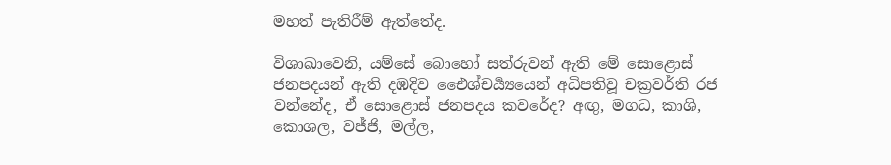මහත් පැතිරීම් ඇත්තේද.

විශාඛාවෙනි, යම්සේ බොහෝ සත්රුවන් ඇති මේ සොළොස් ජනපදයන් ඇති දඹදිව එෛශ්චර්‍ය්‍යයෙන් අධිපතිවූ චක්‍රවර්ති රජ වන්නේද, ඒ සොළොස් ජනපදය කවරේද? අඟු, මගධ, කාශි, කොශල, වජ්ජි, මල්ල,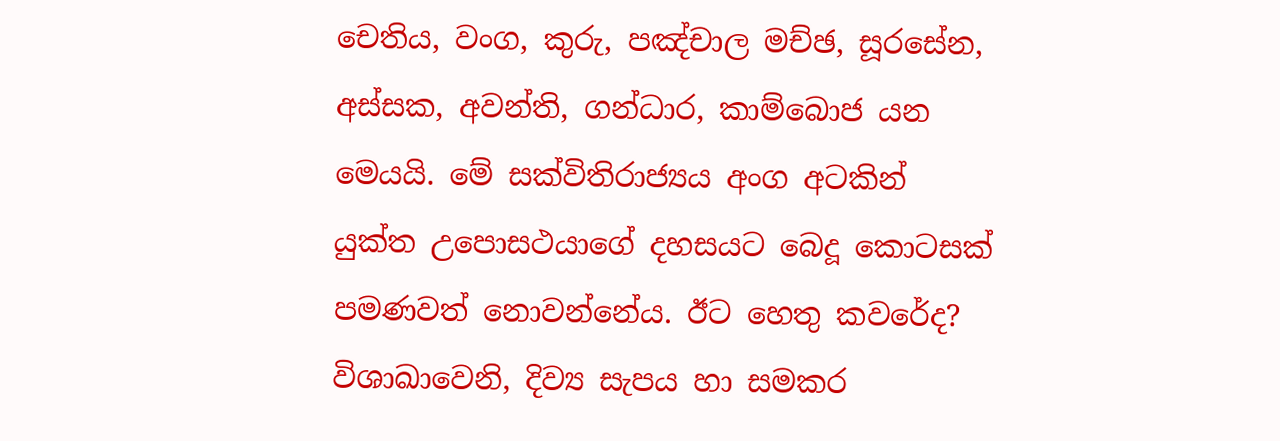චෙතිය, වංග, කුරු, පඤ්චාල මච්ඡ, සූරසේන, අස්සක, අවන්ති, ගන්ධාර, කාම්බොජ යන මෙයයි. මේ සක්විතිරාජ්‍යය අංග අටකින් යුක්ත උපොසථයාගේ දහසයට බෙදූ කොටසක් පමණවත් නොවන්නේය. ඊට හෙතු කවරේද? විශාඛාවෙනි, දිව්‍ය සැපය හා සමකර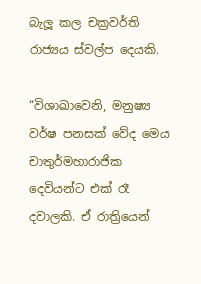බැලූ කල චක්‍රවර්ති රාජ්‍යය ස්වල්ප දෙයකි.

“විශාඛාවෙනි, මනුෂ්‍ය වර්ෂ පනසක් වේද මෙය චාතුර්මහාරාජික දෙවියන්ට එක් රෑ දවාලකි. ඒ රාත්‍රියෙන්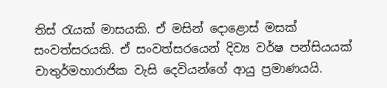තිස් රැයක් මාසයකි. ඒ මසින් දොළොස් මසක් සංවත්සරයකි. ඒ සංවත්සරයෙන් දිව්‍ය වර්ෂ පන්සියයක් චාතුර්මහාරාජික වැසි දෙවියන්ගේ ආයු ප්‍රමාණයයි.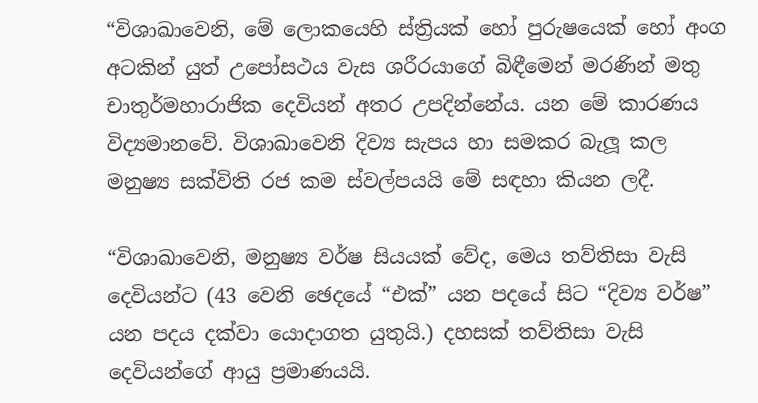“විශාඛාවෙනි, මේ ලොකයෙහි ස්ත්‍රියක් හෝ පුරුෂයෙක් හෝ අංග අටකින් යුත් උපෝසථය වැස ශරීරයාගේ බිඳීමෙන් මරණින් මතු චාතුර්මහාරාජික දෙවියන් අතර උපදින්නේය. යන මේ කාරණය විද්‍යමානවේ. විශාඛාවෙනි දිව්‍ය සැපය හා සමකර බැලූ කල මනුෂ්‍ය සක්විති රජ කම ස්වල්පයයි මේ සඳහා කියන ලදී.

“විශාඛාවෙනි, මනුෂ්‍ය වර්ෂ සියයක් වේද, මෙය තව්තිසා වැසි දෙවියන්ට (43 වෙනි ඡෙදයේ “එක්” යන පදයේ සිට “දිව්‍ය වර්ෂ” යන පදය දක්වා යොදාගත යුතුයි.) දහසක් තව්තිසා වැසි දෙවියන්ගේ ආයු ප්‍රමාණයයි.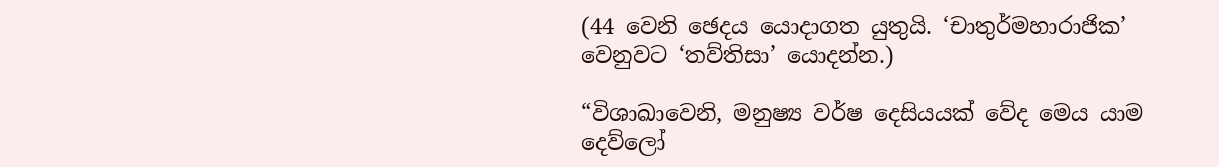(44 වෙනි ඡෙදය යොදාගත යුතුයි. ‘චාතුර්මහාරාජික’ වෙනුවට ‘තව්තිසා’ යොදන්න.)

“විශාඛාවෙනි, මනුෂ්‍ය වර්ෂ දෙසියයක් වේද මෙය යාම දෙව්ලෝ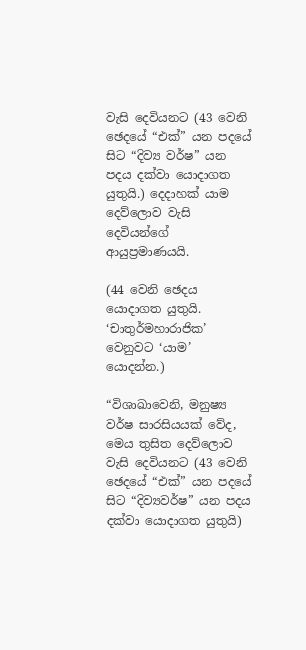වැසි දෙවියනට (43 වෙනි ඡෙදයේ “එක්” යන පදයේ සිට “දිව්‍ය වර්ෂ” යන පදය දක්වා යොදාගත යුතුයි.) දෙදාහක් යාම දෙව්ලොව වැසි දෙවියන්ගේ ආයුප්‍රමාණයයි.

(44 වෙනි ඡෙදය යොදාගත යුතුයි. ‘චාතුර්මහාරාජික’ වෙනුවට ‘යාම’ යොදන්න.)

“විශාඛාවෙනි, මනුෂ්‍ය වර්ෂ සාරසියයක් වේද, මෙය තුසිත දෙව්ලොව වැසි දෙවියනට (43 වෙනි ඡෙදයේ “එක්” යන පදයේ සිට “දිව්‍යවර්ෂ” යන පදය දක්වා යොදාගත යුතුයි)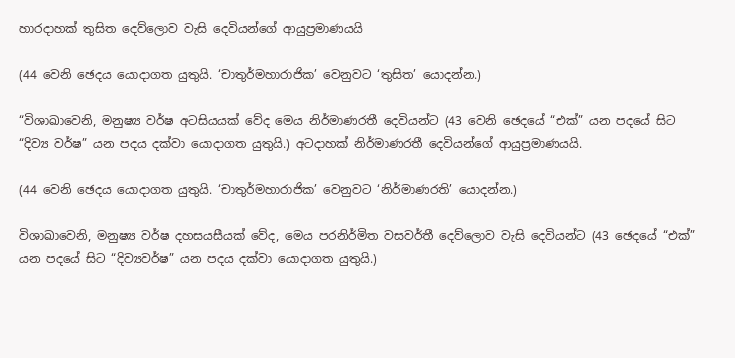හාරදාහක් තුසිත දෙව්ලොව වැසි දෙවියන්ගේ ආයුප්‍රමාණයයි

(44 වෙනි ඡෙදය යොදාගත යුතුයි. ‘චාතුර්මහාරාජික’ වෙනුවට ‘තුසිත’ යොදන්න.)

“විශාඛාවෙනි, මනුෂ්‍ය වර්ෂ අටසියයක් වේද මෙය නිර්මාණරතී දෙවියන්ට (43 වෙනි ඡෙදයේ “එක්” යන පදයේ සිට “දිව්‍ය වර්ෂ” යන පදය දක්වා යොදාගත යුතුයි.) අටදාහක් නිර්මාණරතී දෙවියන්ගේ ආයුප්‍රමාණයයි.

(44 වෙනි ඡෙදය යොදාගත යුතුයි. ‘චාතුර්මහාරාජික’ වෙනුවට ‘නිර්මාණරති’ යොදන්න.)

විශාඛාවෙනි, මනුෂ්‍ය වර්ෂ දහසයසීයක් වේද, මෙය පරනිර්මිත වසවර්තී දෙව්ලොව වැසි දෙවියන්ට (43 ඡෙදයේ “එක්” යන පදයේ සිට “දිව්‍යවර්ෂ” යන පදය දක්වා යොදාගත යුතුයි.)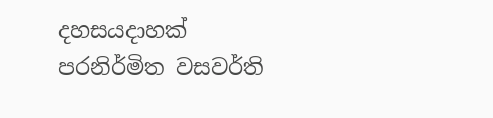දහසයදාහක් පරනිර්මිත වසවර්ති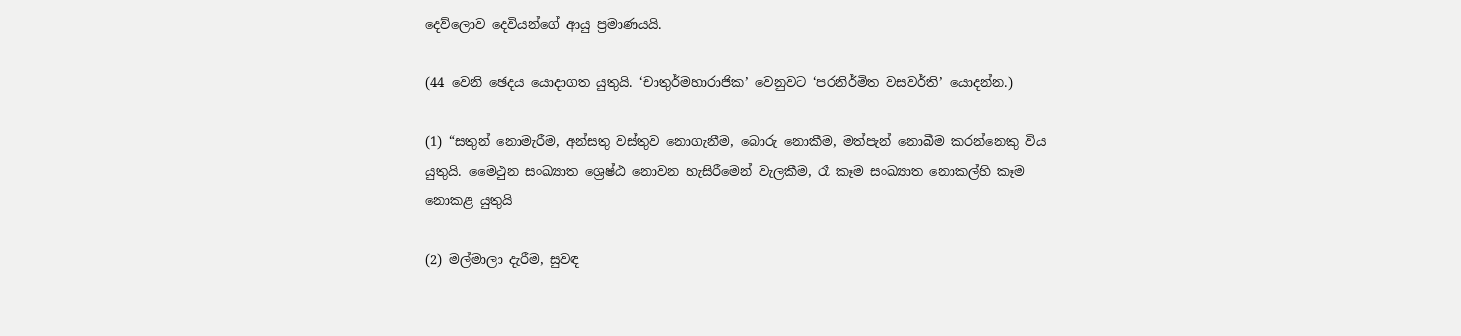දෙව්ලොව දෙවියන්ගේ ආයු ප්‍රමාණයයි.

(44 වෙනි ඡෙදය යොදාගත යුතුයි. ‘චාතුර්මහාරාජික’ වෙනුවට ‘පරනිර්මිත වසවර්ති’ යොදන්න.)

(1) “සතුන් නොමැරීම, අන්සතු වස්තුව නොගැනීම, බොරු නොකීම, මත්පැන් නොබීම කරන්නෙකු විය යුතුයි. මෛථුන සංඛ්‍යාත ශ්‍රෙෂ්ඨ නොවන හැසිරීමෙන් වැලකීම, රෑ කෑම සංඛ්‍යාත නොකල්හි කෑම නොකළ යුතුයි

(2) මල්මාලා දැරීම, සුවඳ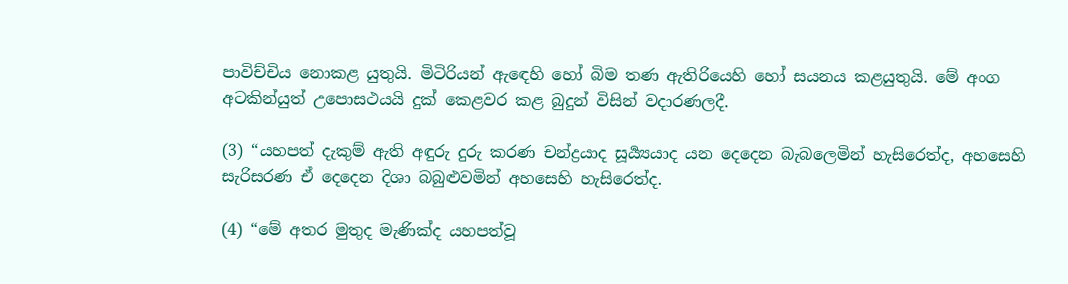පාවිච්චිය නොකළ යුතුයි. මිටිරියන් ඇඳෙහි හෝ බිම තණ ඇතිරියෙහි හෝ සයනය කළයුතුයි. මේ අංග අටකින්යුත් උපොසථයයි දුක් කෙළවර කළ බුදුන් විසින් වදාරණලදී.

(3) “යහපත් දැකුම් ඇති අඳුරු දුරු කරණ චන්ද්‍රයාද සූර්‍ය්‍යයාද යන දෙදෙන බැබලෙමින් හැසිරෙත්ද, අහසෙහි සැරිසරණ ඒ දෙදෙන දිශා බබුළුවමින් අහසෙහි හැසිරෙත්ද.

(4) “මේ අතර මුතුද මැණික්ද යහපත්වූ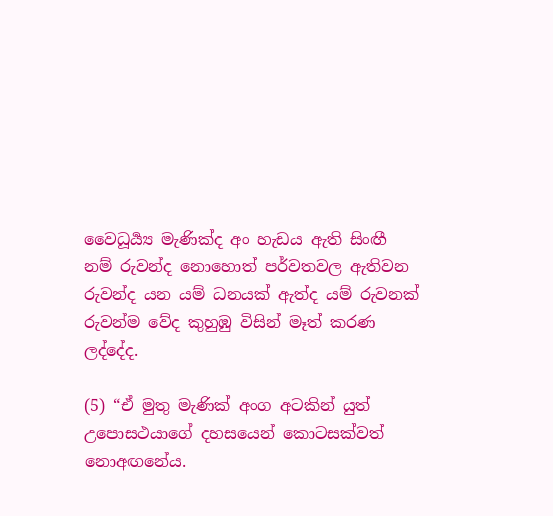වෛධූර්‍ය්‍ය මැණික්ද අං හැඩය ඇති සිංඟී නම් රුවන්ද නොහොත් පර්වතවල ඇතිවන රුවන්ද යන යම් ධනයක් ඇත්ද යම් රුවනක් රුවන්ම වේද කුහුඹු විසින් මෑත් කරණ ලද්දේද.

(5) “ඒ මුතු මැණික් අංග අටකින් යුත් උපොසථයාගේ දහසයෙන් කොටසක්වත් නොඅඟනේය.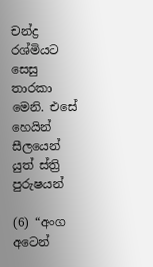චන්ද්‍ර රශ්මියට සෙසු තාරකා මෙනි. එසේ හෙයින් සීලයෙන් යුත් ස්ත්‍රි පුරුෂයන්

(6) “අංග අටෙන්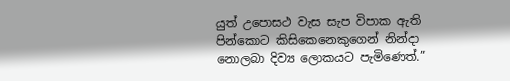යුත් උපොසථ වැස සැප විපාක ඇති පින්කොට කිසිකෙනෙකුගෙන් නින්දා නොලබා දිව්‍ය ලොකයට පැමිණෙත්.”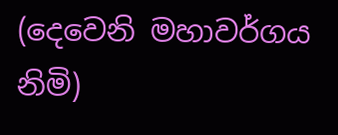(දෙවෙනි මහාවර්ගය නිමි)